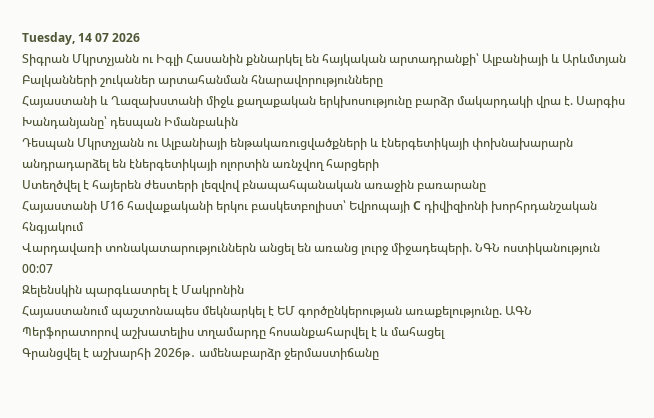Tuesday, 14 07 2026
Տիգրան Մկրտչյանն ու Իգլի Հասանին քննարկել են հայկական արտադրանքի՝ Ալբանիայի և Արևմտյան Բալկանների շուկաներ արտահանման հնարավորությունները
Հայաստանի և Ղազախստանի միջև քաղաքական երկխոսությունը բարձր մակարդակի վրա է. Սարգիս Խանդանյանը՝ դեսպան Իմանբաևին
Դեսպան Մկրտչյանն ու Ալբանիայի ենթակառուցվածքների և էներգետիկայի փոխնախարարն անդրադարձել են էներգետիկայի ոլորտին առնչվող հարցերի
Ստեղծվել է հայերեն ժեստերի լեզվով բնապահպանական առաջին բառարանը
Հայաստանի Մ16 հավաքականի երկու բասկետբոլիստ՝ Եվրոպայի C դիվիզիոնի խորհրդանշական հնգյակում
Վարդավառի տոնակատարություններն անցել են առանց լուրջ միջադեպերի. ՆԳՆ ոստիկանություն
00:07
Զելենսկին պարգևատրել է Մակրոնին
Հայաստանում պաշտոնապես մեկնարկել է ԵՄ գործընկերության առաքելությունը. ԱԳՆ
Պերֆորատորով աշխատելիս տղամարդը հոսանքահարվել է և մահացել
Գրանցվել է աշխարհի 2026թ․ ամենաբարձր ջերմաստիճանը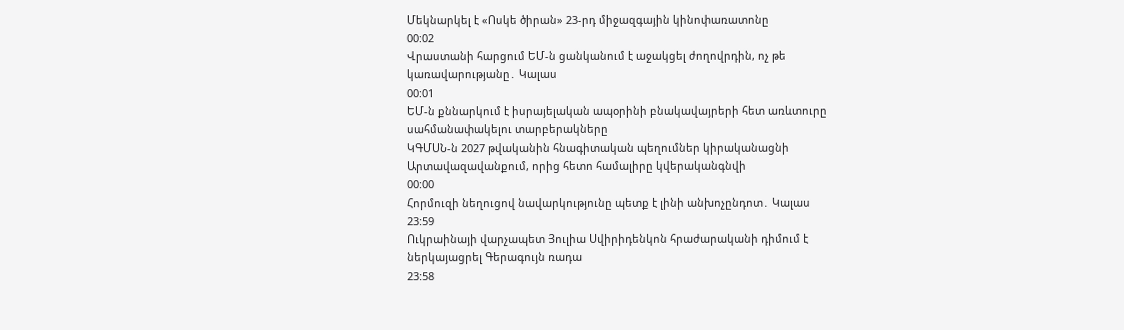Մեկնարկել է «Ոսկե ծիրան» 23-րդ միջազգային կինոփառատոնը
00:02
Վրաստանի հարցում ԵՄ-ն ցանկանում է աջակցել ժողովրդին, ոչ թե կառավարությանը․ Կալաս
00:01
ԵՄ-ն քննարկում է իսրայելական ապօրինի բնակավայրերի հետ առևտուրը սահմանափակելու տարբերակները
ԿԳՄՍՆ-ն 2027 թվականին հնագիտական պեղումներ կիրականացնի Արտավազավանքում, որից հետո համալիրը կվերականգնվի
00:00
Հորմուզի նեղուցով նավարկությունը պետք է լինի անխոչընդոտ․ Կալաս
23:59
Ուկրաինայի վարչապետ Յուլիա Սվիրիդենկոն հրաժարականի դիմում է ներկայացրել Գերագույն ռադա
23:58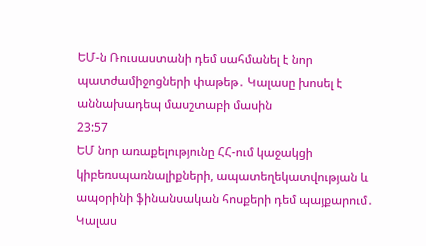ԵՄ-ն Ռուսաստանի դեմ սահմանել է նոր պատժամիջոցների փաթեթ․ Կալասը խոսել է աննախադեպ մասշտաբի մասին
23:57
ԵՄ նոր առաքելությունը ՀՀ-ում կաջակցի կիբեռսպառնալիքների, ապատեղեկատվության և ապօրինի ֆինանսական հոսքերի դեմ պայքարում․ Կալաս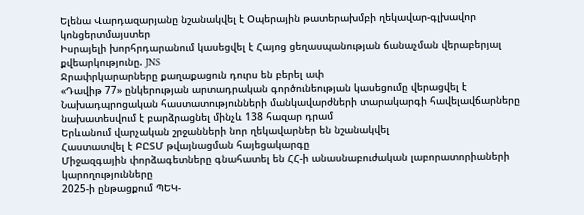Ելենա Վարդազարյանը նշանակվել է Օպերային թատերախմբի ղեկավար-գլխավոր կոնցերտմայստեր
Իսրայելի խորհրդարանում կասեցվել է Հայոց ցեղասպանության ճանաչման վերաբերյալ քվեարկությունը. JNS
Ջրափրկարարները քաղաքացուն դուրս են բերել ափ
«Դավիթ 77» ընկերության արտադրական գործունեության կասեցումը վերացվել է
Նախադպրոցական հաստատությունների մանկավարժների տարակարգի հավելավճարները նախատեսվում է բարձրացնել մինչև 138 հազար դրամ
Երևանում վարչական շրջանների նոր ղեկավարներ են նշանակվել
Հաստատվել է ԲԸՏՄ թվայնացման հայեցակարգը
Միջազգային փորձագետները գնահատել են ՀՀ-ի անասնաբուժական լաբորատորիաների կարողությունները
2025-ի ընթացքում ՊԵԿ-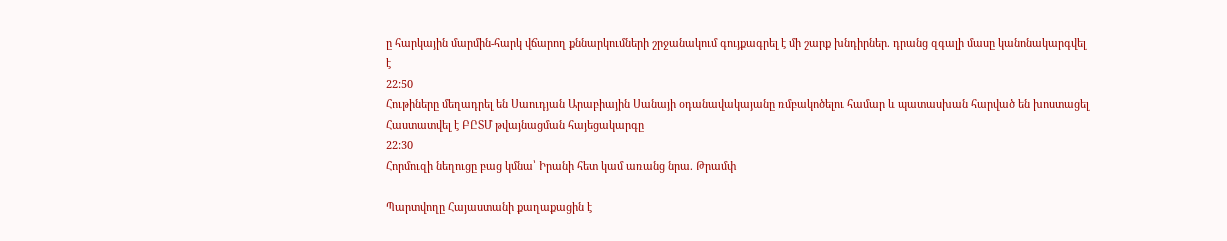ը հարկային մարմին-հարկ վճարող քննարկումների շրջանակում գույքագրել է մի շարք խնդիրներ. դրանց զգալի մասը կանոնակարգվել է
22:50
Հութիները մեղադրել են Սաուդյան Արաբիային Սանայի օդանավակայանը ռմբակոծելու համար և պատասխան հարված են խոստացել
Հաստատվել է ԲԸՏՄ թվայնացման հայեցակարգը
22:30
Հորմուզի նեղուցը բաց կմնա՝ Իրանի հետ կամ առանց նրա. Թրամփ

Պարտվողը Հայաստանի քաղաքացին է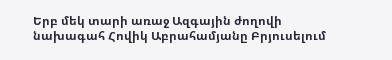Երբ մեկ տարի առաջ Ազգային ժողովի նախագահ Հովիկ Աբրահամյանը Բրյուսելում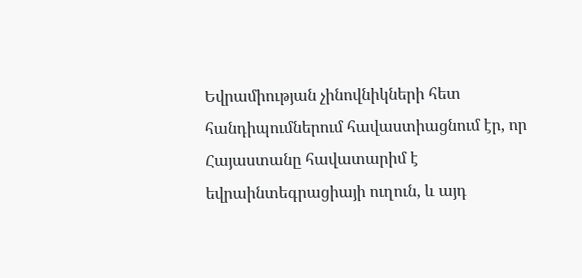Եվրամիության չինովնիկների հետ հանդիպումներում հավաստիացնում էր, որ Հայաստանը հավատարիմ է եվրաինտեգրացիայի ուղուն, և այդ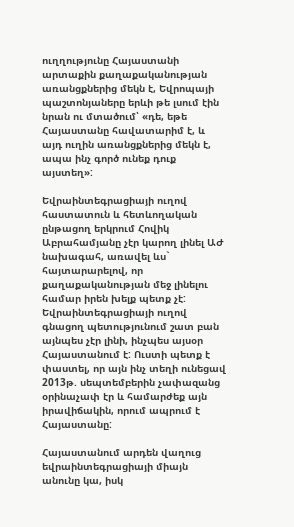ուղղությունը Հայաստանի արտաքին քաղաքականության առանցքներից մեկն է, Եվրոպայի պաշտոնյաները երևի թե լսում էին նրան ու մտածում՝ «դե, եթե Հայաստանը հավատարիմ է, և այդ ուղին առանցքներից մեկն է, ապա ինչ գործ ունեք դուք այստեղ»:

Եվրաինտեգրացիայի ուղով հաստատուն և հետևողական ընթացող երկրում Հովիկ Աբրահամյանը չէր կարող լինել ԱԺ նախագահ, առավել ևս` հայտարարելով, որ քաղաքականության մեջ լինելու համար իրեն խելք պետք չէ: Եվրաինտեգրացիայի ուղով գնացող պետությունում շատ բան այնպես չէր լինի, ինչպես այսօր Հայաստանում է: Ուստի պետք է փաստել, որ այն ինչ տեղի ունեցավ 2013թ. սեպտեմբերին չափազանց օրինաչափ էր և համարժեք այն իրավիճակին, որում ապրում է Հայաստանը:

Հայաստանում արդեն վաղուց եվրաինտեգրացիայի միայն անունը կա, իսկ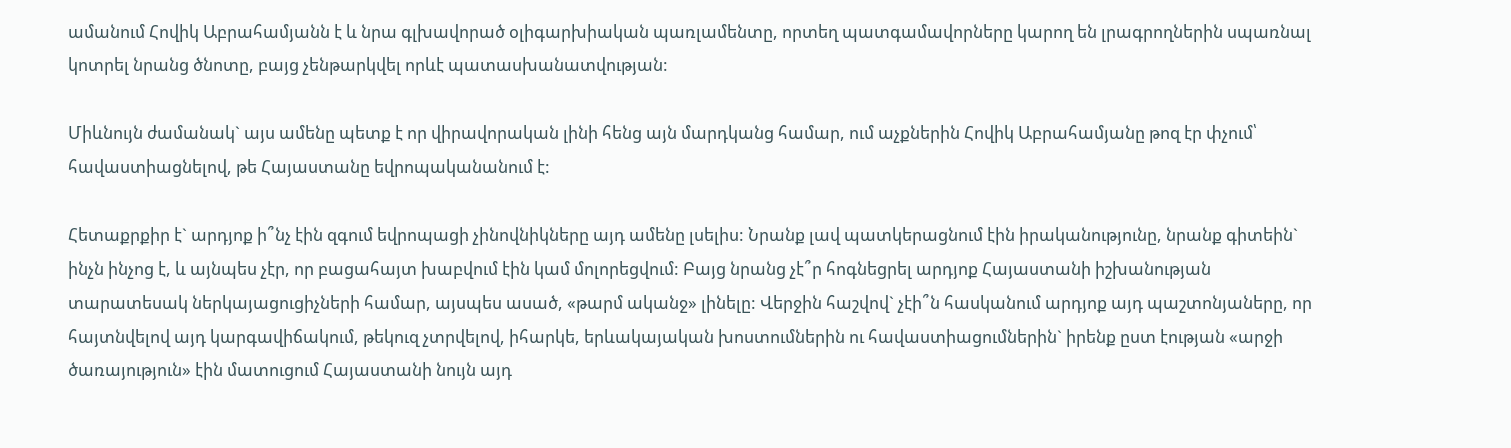ամանում Հովիկ Աբրահամյանն է և նրա գլխավորած օլիգարխիական պառլամենտը, որտեղ պատգամավորները կարող են լրագրողներին սպառնալ կոտրել նրանց ծնոտը, բայց չենթարկվել որևէ պատասխանատվության:

Միևնույն ժամանակ` այս ամենը պետք է որ վիրավորական լինի հենց այն մարդկանց համար, ում աչքներին Հովիկ Աբրահամյանը թոզ էր փչում՝ հավաստիացնելով, թե Հայաստանը եվրոպականանում է:

Հետաքրքիր է` արդյոք ի՞նչ էին զգում եվրոպացի չինովնիկները այդ ամենը լսելիս: Նրանք լավ պատկերացնում էին իրականությունը, նրանք գիտեին` ինչն ինչոց է, և այնպես չէր, որ բացահայտ խաբվում էին կամ մոլորեցվում: Բայց նրանց չէ՞ր հոգնեցրել արդյոք Հայաստանի իշխանության տարատեսակ ներկայացուցիչների համար, այսպես ասած, «թարմ ականջ» լինելը: Վերջին հաշվով` չէի՞ն հասկանում արդյոք այդ պաշտոնյաները, որ հայտնվելով այդ կարգավիճակում, թեկուզ չտրվելով, իհարկե, երևակայական խոստումներին ու հավաստիացումներին` իրենք ըստ էության «արջի ծառայություն» էին մատուցում Հայաստանի նույն այդ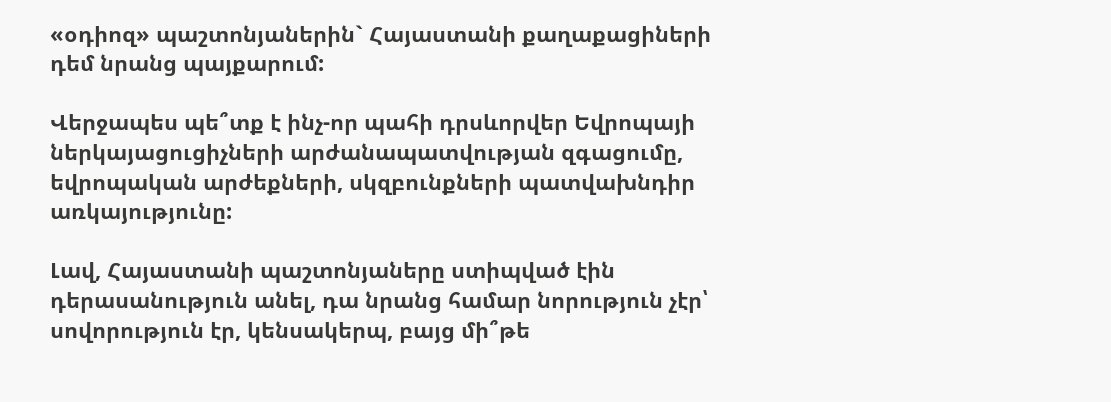«օդիոզ» պաշտոնյաներին` Հայաստանի քաղաքացիների դեմ նրանց պայքարում:

Վերջապես պե՞տք է ինչ-որ պահի դրսևորվեր Եվրոպայի ներկայացուցիչների արժանապատվության զգացումը, եվրոպական արժեքների, սկզբունքների պատվախնդիր առկայությունը:

Լավ, Հայաստանի պաշտոնյաները ստիպված էին դերասանություն անել, դա նրանց համար նորություն չէր՝ սովորություն էր, կենսակերպ, բայց մի՞թե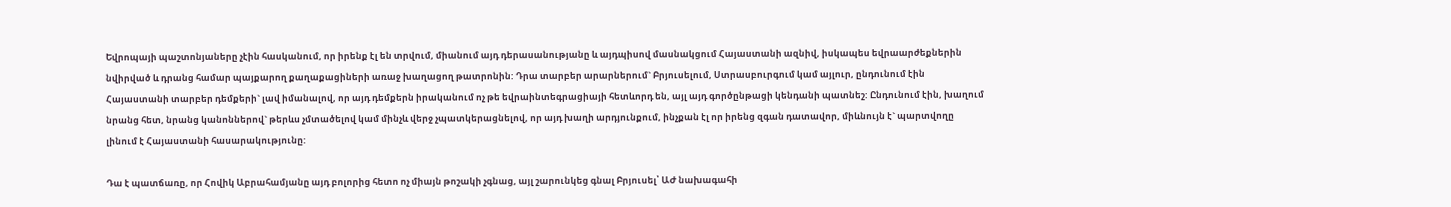Եվրոպայի պաշտոնյաները չէին հասկանում, որ իրենք էլ են տրվում, միանում այդ դերասանությանը և այդպիսով մասնակցում Հայաստանի ազնիվ, իսկապես եվրաարժեքներին նվիրված և դրանց համար պայքարող քաղաքացիների առաջ խաղացող թատրոնին: Դրա տարբեր արարներում` Բրյուսելում, Ստրասբուրգում կամ այլուր, ընդունում էին Հայաստանի տարբեր դեմքերի` լավ իմանալով, որ այդ դեմքերն իրականում ոչ թե եվրաինտեգրացիայի հետևորդ են, այլ այդ գործընթացի կենդանի պատնեշ: Ընդունում էին, խաղում նրանց հետ, նրանց կանոններով` թերևս չմտածելով կամ մինչև վերջ չպատկերացնելով, որ այդ խաղի արդյունքում, ինչքան էլ որ իրենց զգան դատավոր, միևնույն է` պարտվողը լինում է Հայաստանի հասարակությունը:

Դա է պատճառը, որ Հովիկ Աբրահամյանը այդ բոլորից հետո ոչ միայն թոշակի չգնաց, այլ շարունկեց գնալ Բրյուսել՝ ԱԺ նախագահի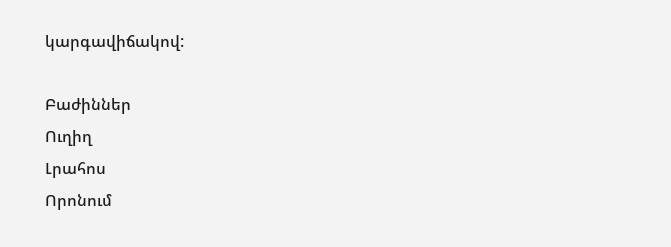կարգավիճակով:

Բաժիններ
Ուղիղ
Լրահոս
Որոնում